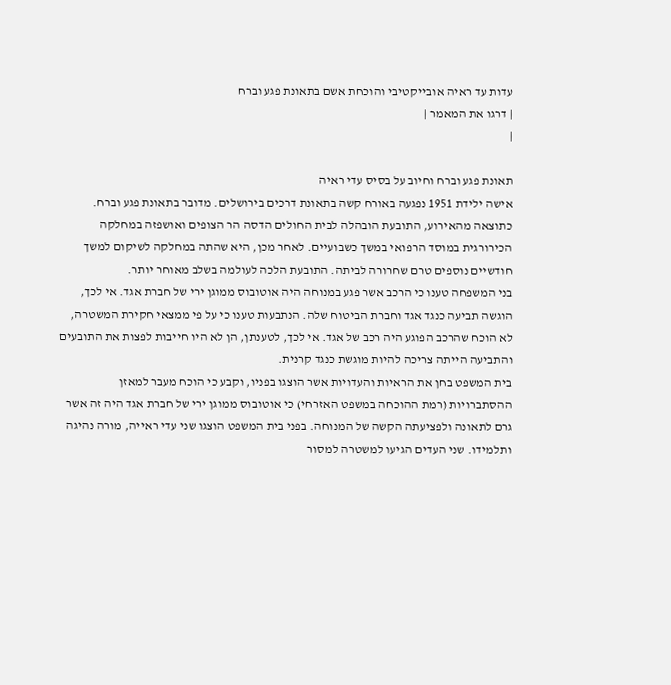עדות עד ראיה אובייקטיבי והוכחת אשם בתאונת פגע וברח
| דרגו את המאמר |
|

תאונת פגע וברח וחיוב על בסיס עדי ראיה
אישה ילידת 1951 נפגעה באורח קשה בתאונת דרכים בירושלים. מדובר בתאונת פגע וברח. כתוצאה מהאירוע, התובעת הובהלה לבית החולים הדסה הר הצופים ואושפזה במחלקה הכירורגית במוסד הרפואי במשך כשבועיים. לאחר מכן, היא שהתה במחלקה לשיקום למשך חודשיים נוספים טרם שחרורה לביתה. התובעת הלכה לעולמה בשלב מאוחר יותר.
בני המשפחה טענו כי הרכב אשר פגע במנוחה היה אוטובוס ממוגן ירי של חברת אגד. אי לכך, הוגשה תביעה כנגד אגד וחברת הביטוח שלה. הנתבעות טענו כי על פי ממצאי חקירת המשטרה, לא הוכח שהרכב הפוגע היה רכב של אגד. אי לכך, לטענתן, הן לא היו חייבות לפצות את התובעים והתביעה הייתה צריכה להיות מוגשת כנגד קרנית.
בית המשפט בחן את הראיות והעדויות אשר הוצגו בפניו, וקבע כי הוכח מעבר למאזן ההסתברויות (רמת ההוכחה במשפט האזרחי) כי אוטובוס ממוגן ירי של חברת אגד היה זה אשר גרם לתאונה ולפציעתה הקשה של המנוחה. בפני בית המשפט הוצגו שני עדי ראייה, מורה נהיגה ותלמידו. שני העדים הגיעו למשטרה למסור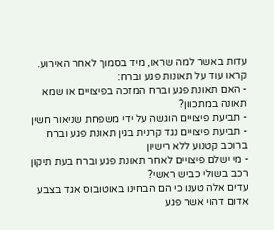עדות באשר למה שראו, מיד בסמוך לאחר האירוע.
קראו עוד על תאונות פגע וברח:
- האם תאונת פגע וברח המזכה בפיצויים או שמא תאונה במתכוון?
- תביעת פיצויים הוגשה על ידי משפחת שניאור חשין
- תביעת פיצויים נגד קרנית בגין תאונת פגע וברח ברוכב קטנוע ללא רישיון
- מי ישלם פיצויים לאחר תאונת פגע וברח בעת תיקון רכב בשולי כביש ראשי?
עדים אלה טענו כי הם הבחינו באוטובוס אגד בצבע אדום דהוי אשר פגע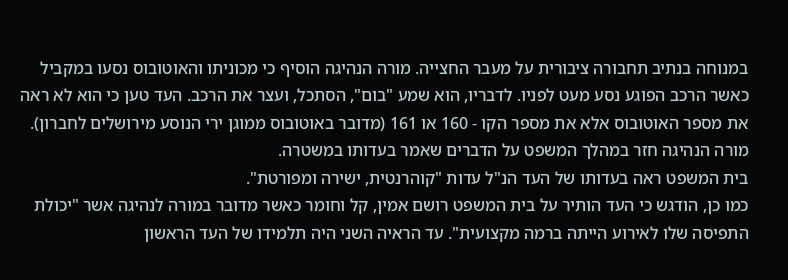במנוחה בנתיב תחבורה ציבורית על מעבר החצייה. מורה הנהיגה הוסיף כי מכוניתו והאוטובוס נסעו במקביל כאשר הרכב הפוגע נסע מעט לפניו. לדבריו, הוא שמע "בום", הסתכל, ועצר את הרכב. העד טען כי הוא לא ראה את מספר האוטובוס אלא את מספר הקו - 160 או 161 (מדובר באוטובוס ממוגן ירי הנוסע מירושלים לחברון). מורה הנהיגה חזר במהלך המשפט על הדברים שאמר בעדותו במשטרה.
בית המשפט ראה בעדותו של העד הנ"ל עדות "קוהרנטית, ישירה ומפורטת".
כמו כן, הודגש כי העד הותיר על בית המשפט רושם אמין, קל וחומר כאשר מדובר במורה לנהיגה אשר "יכולת התפיסה שלו לאירוע הייתה ברמה מקצועית". עד הראיה השני היה תלמידו של העד הראשון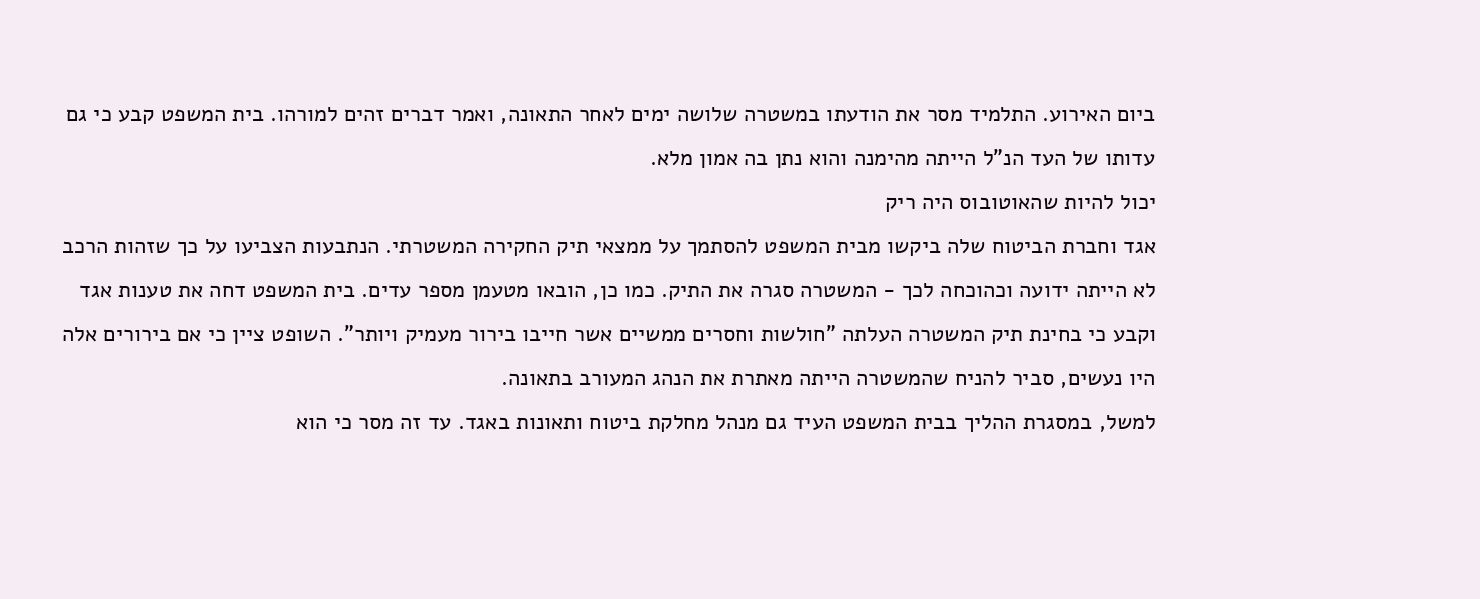ביום האירוע. התלמיד מסר את הודעתו במשטרה שלושה ימים לאחר התאונה, ואמר דברים זהים למורהו. בית המשפט קבע כי גם עדותו של העד הנ"ל הייתה מהימנה והוא נתן בה אמון מלא.
יכול להיות שהאוטובוס היה ריק
אגד וחברת הביטוח שלה ביקשו מבית המשפט להסתמך על ממצאי תיק החקירה המשטרתי. הנתבעות הצביעו על כך שזהות הרכב לא הייתה ידועה וכהוכחה לכך - המשטרה סגרה את התיק. כמו כן, הובאו מטעמן מספר עדים. בית המשפט דחה את טענות אגד וקבע כי בחינת תיק המשטרה העלתה "חולשות וחסרים ממשיים אשר חייבו בירור מעמיק ויותר". השופט ציין כי אם בירורים אלה היו נעשים, סביר להניח שהמשטרה הייתה מאתרת את הנהג המעורב בתאונה.
למשל, במסגרת ההליך בבית המשפט העיד גם מנהל מחלקת ביטוח ותאונות באגד. עד זה מסר כי הוא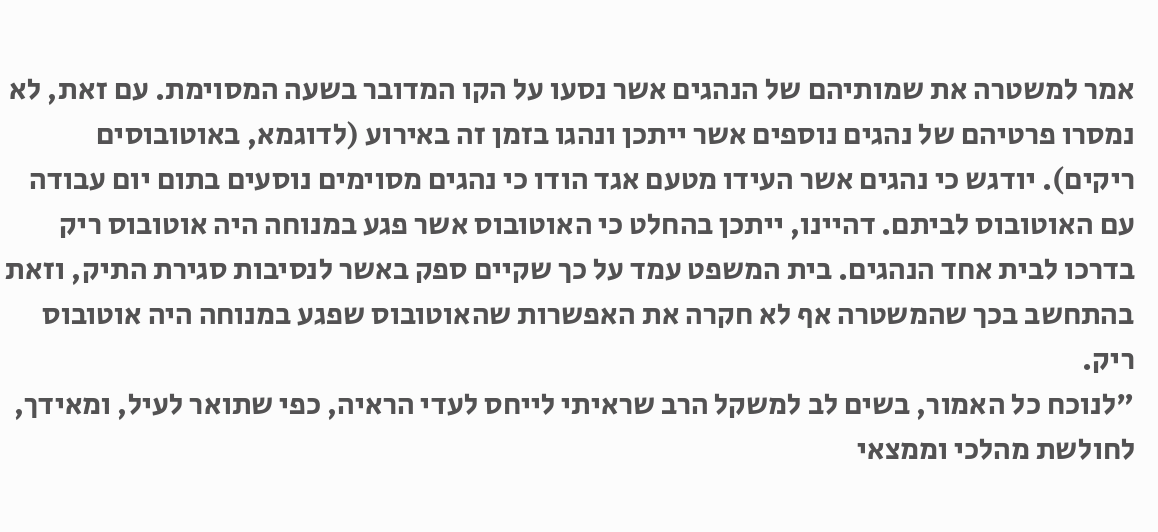אמר למשטרה את שמותיהם של הנהגים אשר נסעו על הקו המדובר בשעה המסוימת. עם זאת, לא נמסרו פרטיהם של נהגים נוספים אשר ייתכן ונהגו בזמן זה באירוע (לדוגמא, באוטובוסים ריקים). יודגש כי נהגים אשר העידו מטעם אגד הודו כי נהגים מסוימים נוסעים בתום יום עבודה עם האוטובוס לביתם. דהיינו, ייתכן בהחלט כי האוטובוס אשר פגע במנוחה היה אוטובוס ריק בדרכו לבית אחד הנהגים. בית המשפט עמד על כך שקיים ספק באשר לנסיבות סגירת התיק, וזאת בהתחשב בכך שהמשטרה אף לא חקרה את האפשרות שהאוטובוס שפגע במנוחה היה אוטובוס ריק.
"לנוכח כל האמור, בשים לב למשקל הרב שראיתי לייחס לעדי הראיה, כפי שתואר לעיל, ומאידך, לחולשת מהלכי וממצאי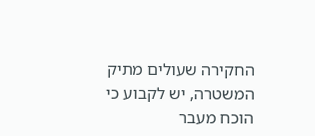החקירה שעולים מתיק המשטרה, יש לקבוע כי הוכח מעבר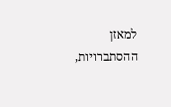למאזן ההסתברויות,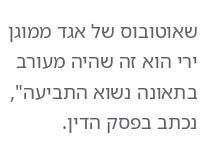שאוטובוס של אגד ממוגן ירי הוא זה שהיה מעורב בתאונה נשוא התביעה", נכתב בפסק הדין.